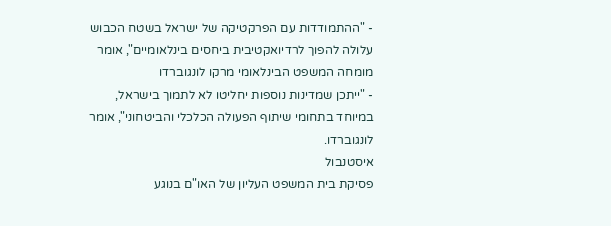- "ההתמודדות עם הפרקטיקה של ישראל בשטח הכבוש עלולה להפוך לרדיואקטיבית ביחסים בינלאומיים", אומר מומחה המשפט הבינלאומי מרקו לונגוברדו
- "ייתכן שמדינות נוספות יחליטו לא לתמוך בישראל, במיוחד בתחומי שיתוף הפעולה הכלכלי והביטחוני", אומר לונגוברדו.
איסטנבול
פסיקת בית המשפט העליון של האו"ם בנוגע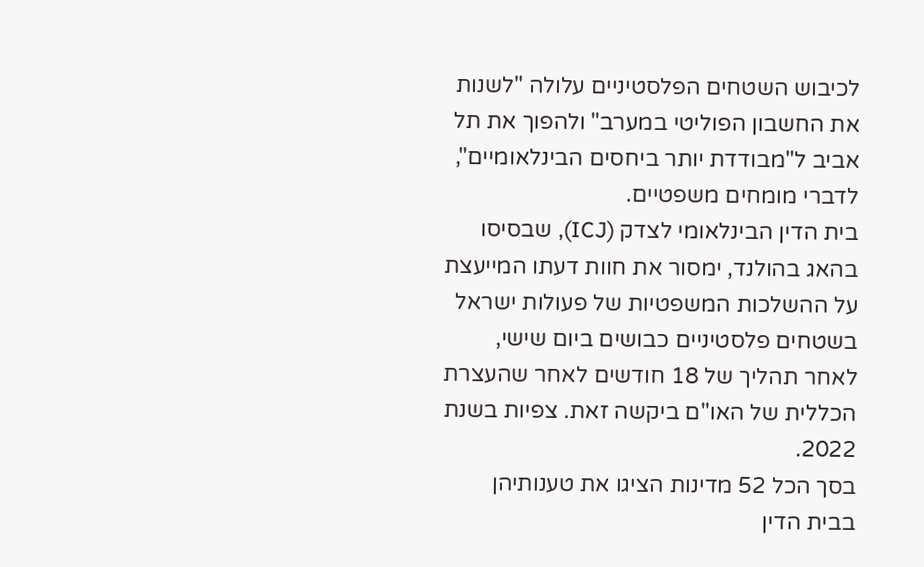לכיבוש השטחים הפלסטיניים עלולה "לשנות את החשבון הפוליטי במערב" ולהפוך את תל אביב ל"מבודדת יותר ביחסים הבינלאומיים", לדברי מומחים משפטיים.
בית הדין הבינלאומי לצדק (ICJ), שבסיסו בהאג בהולנד, ימסור את חוות דעתו המייעצת על ההשלכות המשפטיות של פעולות ישראל בשטחים פלסטיניים כבושים ביום שישי, לאחר תהליך של 18 חודשים לאחר שהעצרת הכללית של האו"ם ביקשה זאת. צפיות בשנת 2022.
בסך הכל 52 מדינות הציגו את טענותיהן בבית הדין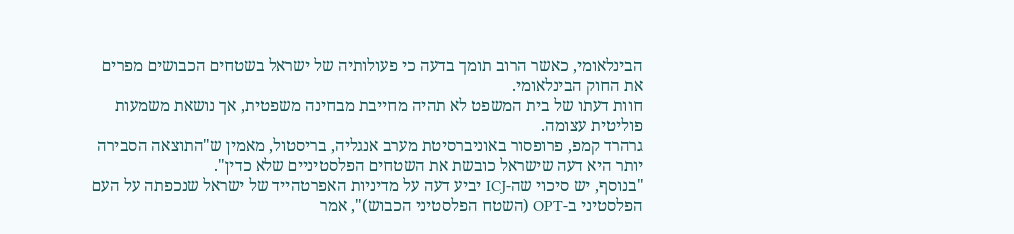הבינלאומי, כאשר הרוב תומך בדעה כי פעולותיה של ישראל בשטחים הכבושים מפרים את החוק הבינלאומי.
חוות דעתו של בית המשפט לא תהיה מחייבת מבחינה משפטית, אך נושאת משמעות פוליטית עצומה.
גרהרד קמפ, פרופסור באוניברסיטת מערב אנגליה, בריסטול, מאמין ש"התוצאה הסבירה יותר היא דעה שישראל כובשת את השטחים הפלסטיניים שלא כדין".
"בנוסף, יש סיכוי שה-ICJ יביע דעה על מדיניות האפרטהייד של ישראל שנכפתה על העם הפלסטיני ב-OPT (השטח הפלסטיני הכבוש)", אמר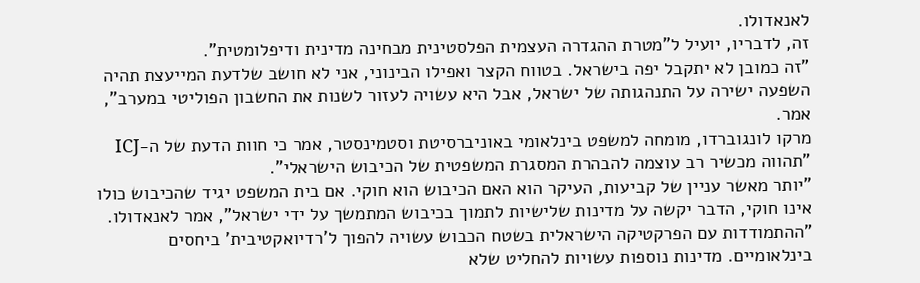לאנאדולו.
זה, לדבריו, יועיל ל"מטרת ההגדרה העצמית הפלסטינית מבחינה מדינית ודיפלומטית".
"זה כמובן לא יתקבל יפה בישראל. בטווח הקצר ואפילו הבינוני, אני לא חושב שלדעת המייעצת תהיה השפעה ישירה על התנהגותה של ישראל, אבל היא עשויה לעזור לשנות את החשבון הפוליטי במערב", אמר.
מרקו לונגוברדו, מומחה למשפט בינלאומי באוניברסיטת וסטמינסטר, אמר כי חוות הדעת של ה-ICJ "תהווה מכשיר רב עוצמה להבהרת המסגרת המשפטית של הכיבוש הישראלי".
"יותר מאשר עניין של קביעות, העיקר הוא האם הכיבוש הוא חוקי. אם בית המשפט יגיד שהכיבוש כולו אינו חוקי, הדבר יקשה על מדינות שלישיות לתמוך בכיבוש המתמשך על ידי ישראל", אמר לאנאדולו.
"ההתמודדות עם הפרקטיקה הישראלית בשטח הכבוש עשויה להפוך ל'רדיואקטיבית' ביחסים בינלאומיים. מדינות נוספות עשויות להחליט שלא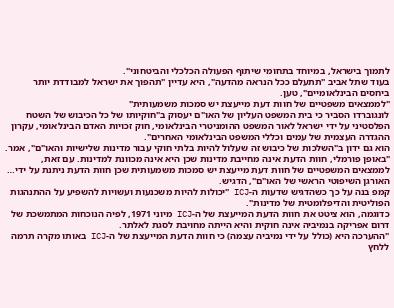לתמוך בישראל, במיוחד בתחומי שיתוף הפעולה הכלכלי והביטחוני".
בעוד שתל אביב "תתעלם ככל הנראה מהדעה", היא עדיין "תהפוך את ישראל למבודדת יותר ביחסים הבינלאומיים", טען.
"לממצאים משפטיים של חוות דעת מייעצת יש סמכות משמעותית"
לונגוברדו הסביר כי בית המשפט העליון של האו"ם יעסוק ב"חוקיותו של כל הכיבוש של השטח הפלסטיני על ידי ישראל לאור המשפט ההומניטרי הבינלאומי, חוק זכויות האדם הבינלאומי, עקרון ההגדרה העצמית של עמים וכללי המשפט הבינלאומי האחרים".
הוא גם ידון ב"השלכות של כיבוש זה שעלול להיות בלתי חוקי עבור מדינות שלישיות והאו"ם", אמר.
"באופן פורמלי, חוות הדעת אינה מחייבת מדינות שכן היא אינה מכוונת למדינות. עם זאת, לממצאים המשפטיים של חוות דעת מייעצת יש סמכות משמעותית שכן חוות הדעת ניתנת על ידי… האורגן השיפוטי הראשי של האו"ם", הדגיש.
קמפ בנה על כך כשהדגיש שדעות ה-ICJ "יכולות להיות משכנעות ועשויות להשפיע על ההתנהגות הפוליטית והדיפלומטית של מדינות".
כדוגמה, הוא ציטט את חוות הדעת המייעצת של ה-ICJ מיוני 1971, לפיה הנוכחות המתמשכת של דרום אפריקה בנמיביה אינה חוקית והיא הייתה מחויבת לסגת לאלתר.
"ההערכה היא (כולל על ידי נמיביה עצמה) כי חוות הדעת המייעצת של ה-ICJ באותו מקרה תרמה ללחץ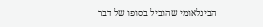הבינלאומי שהוביל בסופו של דבר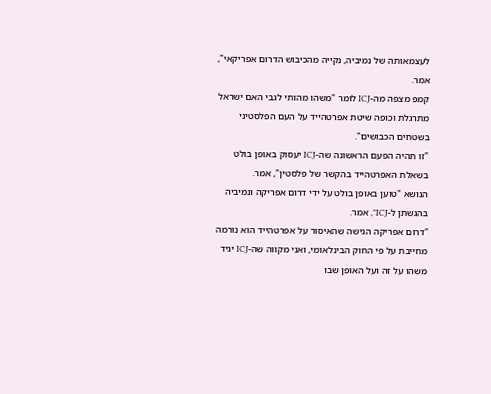לעצמאותה של נמיביה, נקייה מהכיבוש הדרום אפריקאי", אמר.
קמפ מצפה מה-ICJ לומר "משהו מהותי לגבי האם ישראל מתרגלת וכופה שיטת אפרטהייד על העם הפלסטיני בשטחים הכבושים".
"זו תהיה הפעם הראשונה שה-ICJ יעסוק באופן בולט בשאלת האפרטהייד בהקשר של פלסטין", אמר.
הנושא "טוען באופן בולט על ידי דרום אפריקה ונמיביה בהגשתן ל-ICJ", אמר.
"דרום אפריקה הגישה שהאיסור על אפרטהייד הוא נורמה מחייבת על פי החוק הבינלאומי, ואני מקווה שה-ICJ יגיד משהו על זה ועל האופן שבו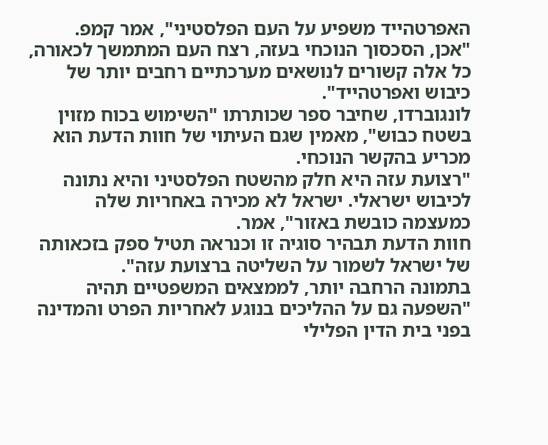האפרטהייד משפיע על העם הפלסטיני", אמר קמפ.
"אכן, הסכסוך הנוכחי בעזה, רצח העם המתמשך לכאורה, כל אלה קשורים לנושאים מערכתיים רחבים יותר של כיבוש ואפרטהייד".
לונגוברדו, שחיבר ספר שכותרתו "השימוש בכוח מזוין בשטח כבוש", מאמין שגם העיתוי של חוות הדעת הוא מכריע בהקשר הנוכחי.
"רצועת עזה היא חלק מהשטח הפלסטיני והיא נתונה לכיבוש ישראלי. ישראל לא מכירה באחריות שלה כמעצמה כובשת באזור", אמר.
חוות הדעת תבהיר סוגיה זו וכנראה תטיל ספק בזכאותה של ישראל לשמור על השליטה ברצועת עזה".
בתמונה הרחבה יותר, לממצאים המשפטיים תהיה "השפעה גם על ההליכים בנוגע לאחריות הפרט והמדינה בפני בית הדין הפלילי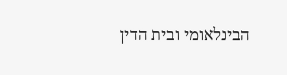הבינלאומי ובית הדין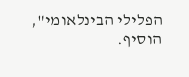הפלילי הבינלאומי", הוסיף.